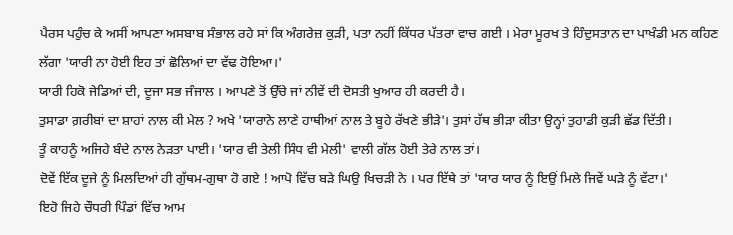ਪੈਰਸ ਪਹੁੰਚ ਕੇ ਅਸੀਂ ਆਪਣਾ ਅਸਬਾਬ ਸੰਭਾਲ ਰਹੇ ਸਾਂ ਕਿ ਅੰਗਰੇਜ਼ ਕੁੜੀ, ਪਤਾ ਨਹੀਂ ਕਿੱਧਰ ਪੱਤਰਾ ਵਾਚ ਗਈ । ਮੇਰਾ ਮੂਰਖ ਤੇ ਹਿੰਦੁਸਤਾਨ ਦਾ ਪਾਖੰਡੀ ਮਨ ਕਹਿਣ ਲੱਗਾ 'ਯਾਰੀ ਨਾ ਹੋਈ ਇਹ ਤਾਂ ਛੋਲਿਆਂ ਦਾ ਵੱਢ ਹੋਇਆ।'
ਯਾਰੀ ਹਿਕੋ ਜੇਡਿਆਂ ਦੀ, ਦੂਜਾ ਸਭ ਜੰਜਾਲ । ਆਪਣੇ ਤੋਂ ਉੱਚੇ ਜਾਂ ਨੀਵੇਂ ਦੀ ਦੋਸਤੀ ਖੁਆਰ ਹੀ ਕਰਦੀ ਹੈ।
ਤੁਸਾਡਾ ਗ਼ਰੀਬਾਂ ਦਾ ਸ਼ਾਹਾਂ ਨਾਲ ਕੀ ਮੇਲ ? ਅਖੇ 'ਯਾਰਾਨੇ ਲਾਣੇ ਹਾਥੀਆਂ ਨਾਲ ਤੇ ਬੂਹੇ ਰੱਖਣੇ ਭੀੜੇ'। ਤੁਸਾਂ ਹੱਥ ਭੀੜਾ ਕੀਤਾ ਉਨ੍ਹਾਂ ਤੁਹਾਡੀ ਕੁੜੀ ਛੱਡ ਦਿੱਤੀ।
ਤੂੰ ਕਾਹਨੂੰ ਅਜਿਹੇ ਬੰਦੇ ਨਾਲ ਨੇੜਤਾ ਪਾਈ। 'ਯਾਰ ਵੀ ਤੇਲੀ ਸਿੰਧ ਵੀ ਮੇਲੀ' ਵਾਲੀ ਗੱਲ ਹੋਈ ਤੇਰੇ ਨਾਲ ਤਾਂ।
ਦੋਵੇਂ ਇੱਕ ਦੂਜੇ ਨੂੰ ਮਿਲਦਿਆਂ ਹੀ ਗੁੱਥਮ-ਗੁਥਾ ਹੋ ਗਏ ! ਆਪੋ ਵਿੱਚ ਬੜੇ ਘਿਉ ਖਿਚੜੀ ਨੇ । ਪਰ ਇੱਥੇ ਤਾਂ 'ਯਾਰ ਯਾਰ ਨੂੰ ਇਉਂ ਮਿਲੇ ਜਿਵੇਂ ਘੜੇ ਨੂੰ ਵੱਟਾ।'
ਇਹੋ ਜਿਹੇ ਚੌਧਰੀ ਪਿੰਡਾਂ ਵਿੱਚ ਆਮ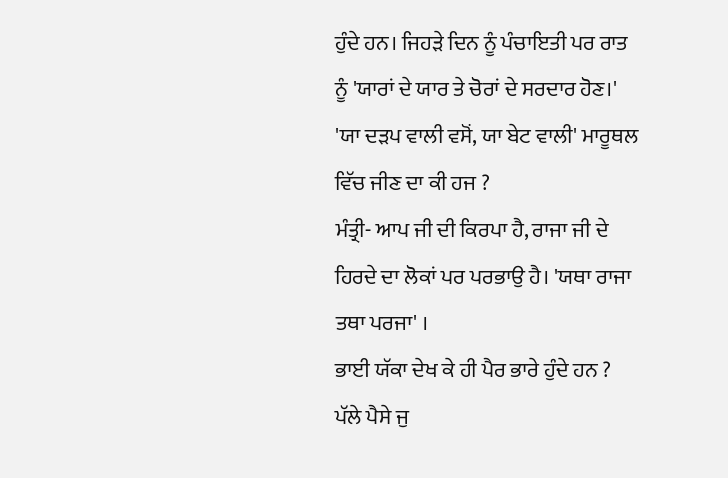ਹੁੰਦੇ ਹਨ। ਜਿਹੜੇ ਦਿਨ ਨੂੰ ਪੰਚਾਇਤੀ ਪਰ ਰਾਤ ਨੂੰ 'ਯਾਰਾਂ ਦੇ ਯਾਰ ਤੇ ਚੋਰਾਂ ਦੇ ਸਰਦਾਰ ਹੋਣ।'
'ਯਾ ਦੜਪ ਵਾਲੀ ਵਸੋਂ, ਯਾ ਬੇਟ ਵਾਲੀ' ਮਾਰੂਥਲ ਵਿੱਚ ਜੀਣ ਦਾ ਕੀ ਹਜ ?
ਮੰਤ੍ਰੀ- ਆਪ ਜੀ ਦੀ ਕਿਰਪਾ ਹੈ, ਰਾਜਾ ਜੀ ਦੇ ਹਿਰਦੇ ਦਾ ਲੋਕਾਂ ਪਰ ਪਰਭਾਉ ਹੈ। 'ਯਥਾ ਰਾਜਾ ਤਥਾ ਪਰਜਾ' ।
ਭਾਈ ਯੱਕਾ ਦੇਖ ਕੇ ਹੀ ਪੈਰ ਭਾਰੇ ਹੁੰਦੇ ਹਨ ? ਪੱਲੇ ਪੈਸੇ ਜੁ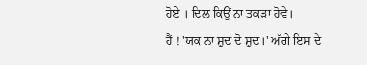ਹੋਏ । ਦਿਲ ਕਿਉਂ ਨਾ ਤਕੜਾ ਹੋਵੇ।
ਹੈਂ ! 'ਯਕ ਨਾ ਸ਼ੁਦ ਦੋ ਸ਼ੁਦ।' ਅੱਗੇ ਇਸ ਦੇ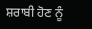ਸ਼ਰਾਬੀ ਹੋਣ ਨੂੰ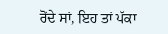ਰੋਂਦੇ ਸਾਂ, ਇਹ ਤਾਂ ਪੱਕਾ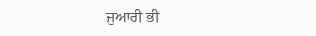ਜੁਆਰੀ ਭੀ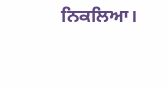ਨਿਕਲਿਆ।